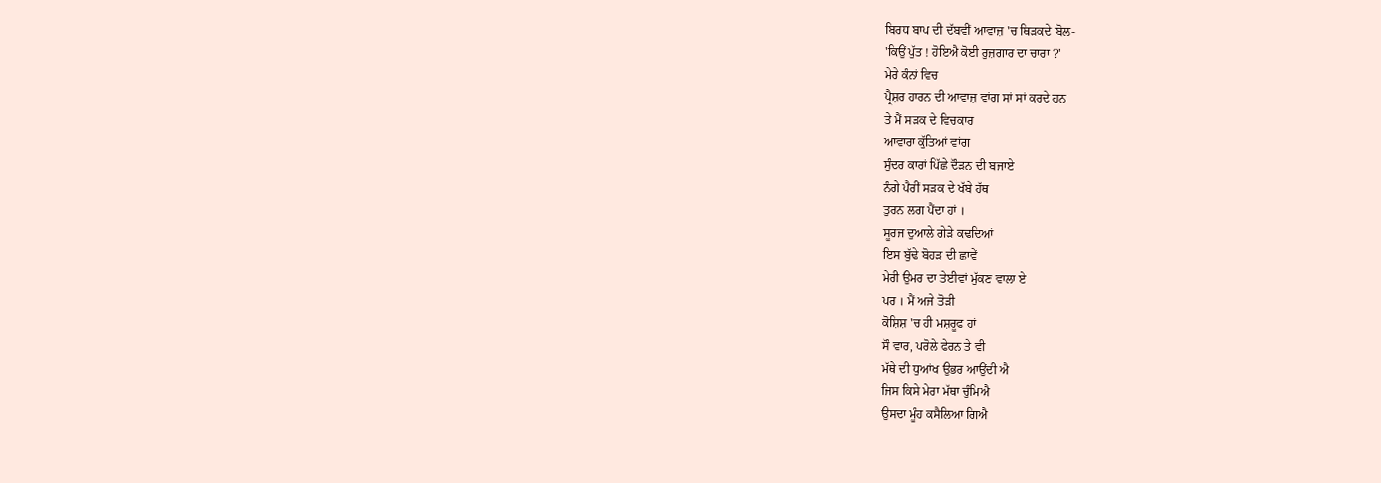ਬਿਰਧ ਬਾਪ ਦੀ ਦੱਬਵੀਂ ਆਵਾਜ਼ 'ਚ ਥਿੜਕਦੇ ਬੋਲ-
'ਕਿਉਂ ਪੁੱਤ ! ਹੋਇਐ ਕੋਈ ਰੁਜ਼ਗਾਰ ਦਾ ਚਾਰਾ ?'
ਮੇਰੇ ਕੰਨਾਂ ਵਿਚ
ਪ੍ਰੈਸ਼ਰ ਹਾਰਨ ਦੀ ਆਵਾਜ਼ ਵਾਂਗ ਸਾਂ ਸਾਂ ਕਰਦੇ ਹਨ
ਤੇ ਮੈਂ ਸੜਕ ਦੇ ਵਿਚਕਾਰ
ਆਵਾਰਾ ਕੁੱਤਿਆਂ ਵਾਂਗ
ਸੁੰਦਰ ਕਾਰਾਂ ਪਿੱਛੇ ਦੌੜਨ ਦੀ ਬਜਾਏ
ਨੰਗੇ ਪੈਰੀਂ ਸੜਕ ਦੇ ਖੱਬੇ ਹੱਥ
ਤੁਰਨ ਲਗ ਪੈਂਦਾ ਹਾਂ ।
ਸੂਰਜ ਦੁਆਲੇ ਗੇੜੇ ਕਢਦਿਆਂ
ਇਸ ਬੁੱਢੇ ਬੋਹੜ ਦੀ ਛਾਵੇਂ
ਮੇਰੀ ਉਮਰ ਦਾ ਤੇਈਵਾਂ ਮੁੱਕਣ ਵਾਲਾ ਏ
ਪਰ । ਮੈਂ ਅਜੇ ਤੋੜੀ
ਕੋਸ਼ਿਸ਼ 'ਚ ਹੀ ਮਸ਼ਰੂਫ ਹਾਂ
ਸੌ ਵਾਰ, ਪਰੋਲੇ ਫੇਰਨ ਤੇ ਵੀ
ਮੱਥੇ ਦੀ ਧੁਆਂਖ ਉਭਰ ਆਉਂਦੀ ਐ
ਜਿਸ ਕਿਸੇ ਮੇਰਾ ਮੱਥਾ ਚੁੰਮਿਐ
ਉਸਦਾ ਮੂੰਹ ਕਸੈਲਿਆ ਗਿਐ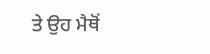ਤੇ ਉਹ ਮੈਥੋਂ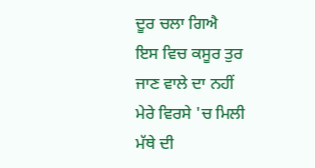ਦੂਰ ਚਲਾ ਗਿਐ
ਇਸ ਵਿਚ ਕਸੂਰ ਤੁਰ ਜਾਣ ਵਾਲੇ ਦਾ ਨਹੀਂ
ਮੇਰੇ ਵਿਰਸੇ 'ਚ ਮਿਲੀ
ਮੱਥੇ ਦੀ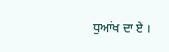ਧੁਆਂਖ ਦਾ ਏ ।